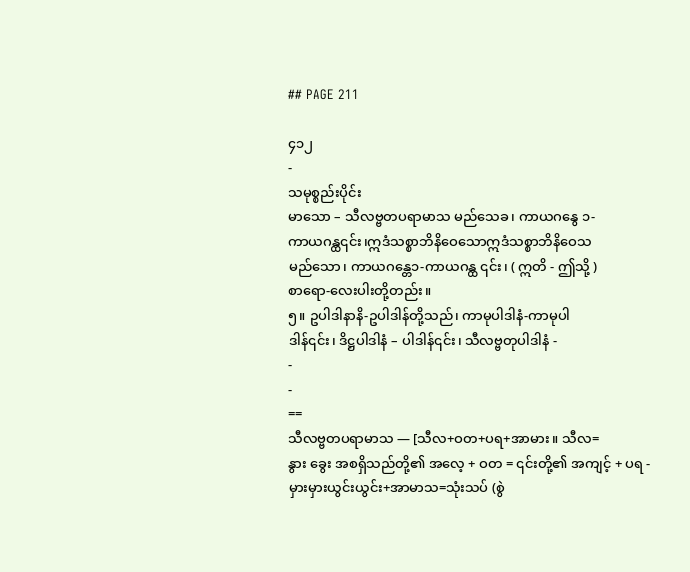## PAGE 211

၄၁၂
-
သမုစ္စည်းပိုင်း
မာသော – သီလဗ္ဗတပရာမာသ မည်သေခ၊ ကာယဂနွေ ၁-
ကာယဂန္ထ၎င်း၊ဣဒံသစ္စာဘိနိဝေသောဣဒံသစ္စာဘိနိဝေသ
မည်သော၊ ကာယဂန္တေ၁-ကာယဂန္ထ ၎င်း၊ ( ဣတိ - ဤသို့ )
စာရော-လေးပါးတို့တည်း။
၅။ ဥပါဒါနာနိ-ဥပါဒါန်တို့သည်၊ ကာမုပါဒါနံ-ကာမုပါ
ဒါန်၎င်း၊ ဒိဋ္ဌပါဒါနံ – ပါဒါန်၎င်း၊ သီလဗ္ဗတုပါဒါနံ -
-
-
==
သီလဗ္ဗတပရာမာသ — [သီလ+ဝတ+ပရ+အာမား။ သီလ=
နွား ခွေး အစရှိသည်တို့၏ အလေ့ + ဝတ = ၎င်းတို့၏ အကျင့် + ပရ -
မှားမှားယွင်းယွင်း+အာမာသ=သုံးသပ် (စွဲ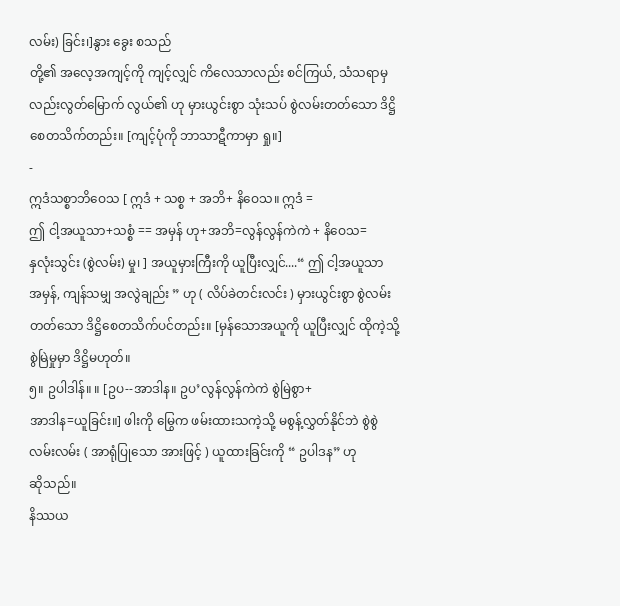လမ်း) ခြင်း၊]နွား ခွေး စသည်
တို့၏ အလေ့အကျင့်ကို ကျင့်လျှင် ကိလေသာလည်း စင်ကြယ်, သံသရာမှ
လည်းလွတ်မြောက် လွယ်၏ ဟု မှားယွင်းစွာ သုံးသပ် စွဲလမ်းတတ်သော ဒိဋ္ဌိ
စေတသိက်တည်း။ [ကျင့်ပုံကို ဘာသာဋီကာမှာ ရှု။]
-
ဣဒံသစ္စာဘိဝေသ [ ဣဒံ + သစ္စ + အဘိ+ နိဝေသ။ ဣဒံ =
ဤ ငါ့အယူသာ+သစ္စံ == အမှန် ဟု+အဘိ=လွန်လွန်ကဲကဲ + နိဝေသ=
နှလုံးသွင်း (စွဲလမ်း) မှု၊ ] အယူမှားကြီးကို ယူပြီးလျှင်....“ ဤ ငါ့အယူသာ
အမှန်, ကျန်သမျှ အလွဲချည်း ” ဟု ( လိပ်ခဲတင်းလင်း ) မှားယွင်းစွာ စွဲလမ်း
တတ်သော ဒိဋ္ဌိစေတသိက်ပင်တည်း။ [မှန်သောအယူကို ယူပြီးလျှင် ထိုကဲ့သို့
စွဲမြဲမှုမှာ ဒိဋ္ဌိမဟုတ်။
၅။ ဥပါဒါန်။ ။ [ဥပ--အာဒါန။ ဥပ’လွန်လွန်ကဲကဲ စွဲမြဲစွာ+
အာဒါန=ယူခြင်း။] ဖါးကို မြွေက ဖမ်းထားသကဲ့သို့ မစွန့်လွှတ်နိုင်ဘဲ စွဲစွဲ
လမ်းလမ်း ( အာရုံပြုသော အားဖြင့် ) ယူထားခြင်းကို “ ဥပါဒန” ဟု
ဆိုသည်။
နိဿယ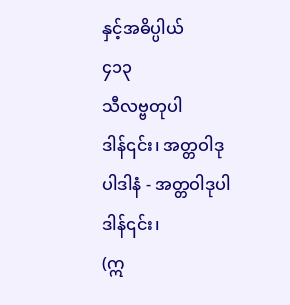နှင့်အဓိပ္ပါယ်
၄၁၃
သီလဗ္ဗတုပါဒါန်၎င်း၊ အတ္တဝါဒုပါဒါနံ - အတ္တဝါဒုပါဒါန်၎င်း၊
(ဣ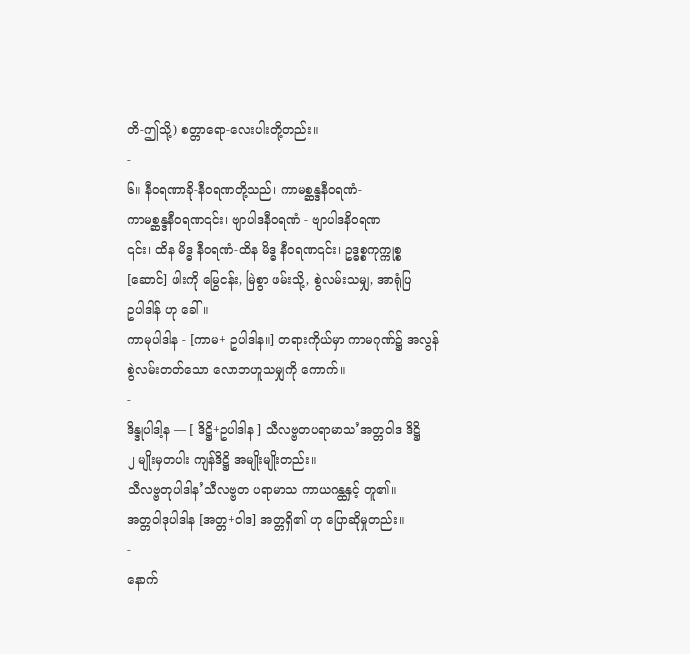တိ-ဤသို့) စတ္တာရော-လေးပါးတို့တည်း။
-
၆။ နီဝရဏာခို-နီဝရဏတို့သည်၊ ကာမစ္ဆန္ဒနီဝရဏံ-
ကာမစ္ဆန္ဒနီဝရဏ၎င်း၊ ဗျာပါဒနီဝရဏံ - ဗျာပါဒနိဝရဏ
၎င်း၊ ထိန မိဒ္ဓ နီဝရဏံ-ထိန မိဒ္ဓ နီဝရဏ၎င်း၊ ဥဒ္ဓစ္စကုက္ကုစ္စ
[ဆောင်] ဖါးကို မြွေငန်း, မြဲစွာ ဖမ်းသို့, စွဲလမ်းသမျှ, အာရုံပြ
ဥပါဒါန် ဟု ခေါ်။
ကာမုပါဒါန - [ကာမ+ ဥပါဒါန။] တရားကိုယ်မှာ ကာမဂုဏ်၌ အလွန်
စွဲလမ်းတတ်သော လောဘဟူသမျှကို ကောက်။
-
ဒိန္ဒုပါဒါ့န — [ ဒိဋ္ဌိ+ဥပါဒါန ] သီလဗ္ဗတပရာမာသ’အတ္တဝါဒ ဒိဋ္ဌိ
၂ မျိုးမှတပါး ကျန်ဒိဋ္ဌိ အမျိုးမျိုးတည်း။
သီလဗ္ဗတုပါဒါန’သီလဗ္ဗတ ပရာမာသ ကာယဂန္ထနှင့် တူ၏။
အတ္တဝါဒုပါဒါန [အတ္တ+ဝါဒ] အတ္တရှိ၏ ဟု ပြောဆိုမှုတည်း။
-
နောက်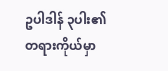ဥပါဒါန် ၃ပါး၏ တရားကိုယ်မှာ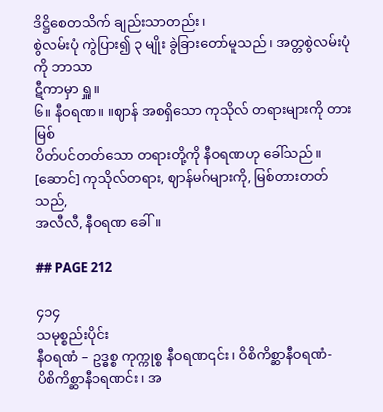ဒိဋ္ဌိစေတသိက် ချည်းသာတည်း၊
စွဲလမ်းပုံ ကွဲပြား၍ ၃ မျိုး ခွဲခြားတော်မူသည်၊ အတ္တစွဲလမ်းပုံကို ဘာသာ
ဋီကာမှာ ရှူ။
၆။ နီဝရဏ။ ။ဈာန် အစရှိသော ကုသိုလ် တရားများကို တားမြစ်
ပိတ်ပင်တတ်သော တရားတို့ကို နီဝရဏဟု ခေါ်သည်။
[ဆောင်] ကုသိုလ်တရား, ဈာန်မဂ်များကို, မြစ်တားတတ်သည်,
အလီလီ, နီဝရဏ ခေါ်။

## PAGE 212

၄၁၄
သမုစ္စည်းပိုင်း
နီဝရဏံ – ဥဒ္ဓစ္စ ကုက္ကုစ္စ နီဝရဏ၎င်း၊ ဝိစိကိစ္ဆာနီဝရဏံ-
ပိစိကိစ္ဆာနီ၁ရဏင်း၊ အ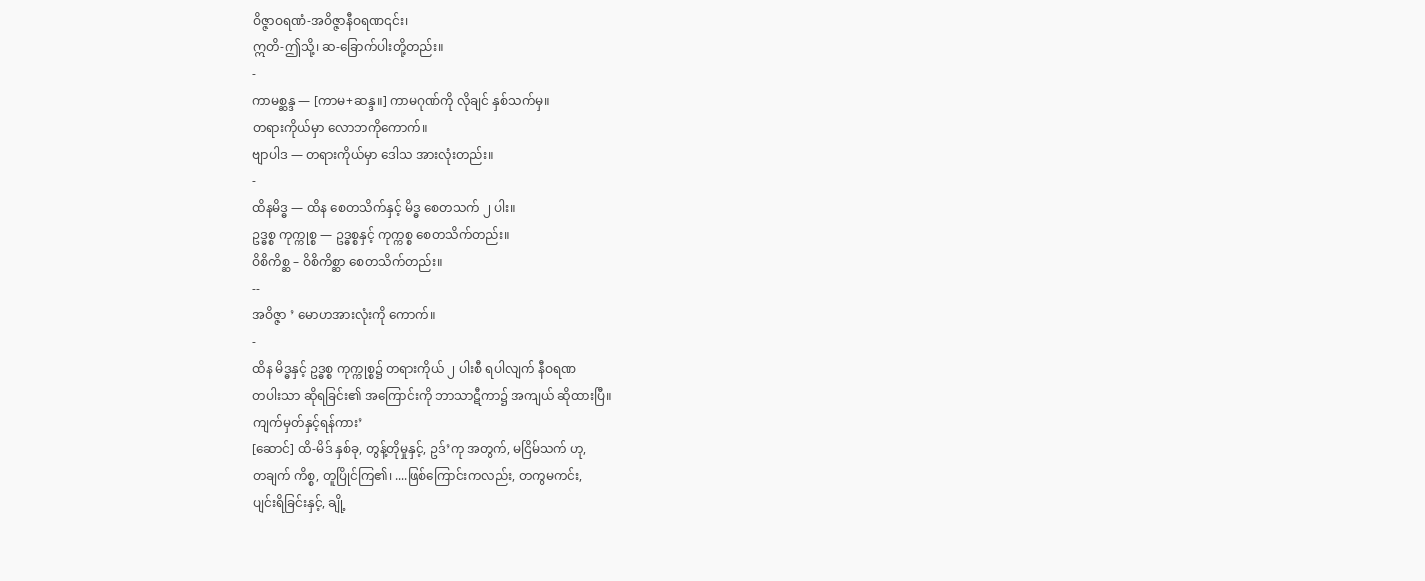ဝိဇ္ဇာဝရဏံ-အဝိဇ္ဇာနီဝရဏ၎င်း၊
ဣတိ-ဤသို့၊ ဆ-ခြောက်ပါးတို့တည်း။
-
ကာမစ္ဆန္ဒ — [ကာမ+ဆန္ဒ။] ကာမဂုဏ်ကို လိုချင် နှစ်သက်မှ။
တရားကိုယ်မှာ လောဘကိုကောက်။
ဗျာပါဒ — တရားကိုယ်မှာ ဒေါသ အားလုံးတည်း။
-
ထိနမိဒ္ဓ — ထိန စေတသိက်နှင့် မိဒ္ဓ စေတသက် ၂ ပါး။
ဥဒ္ဓစ္စ ကုက္ကုစ္စ — ဥဒ္ဓစ္စနှင့် ကုက္ကစ္စ စေတသိက်တည်း။
ဝိစိကိစ္ဆ – ဝိစိကိစ္ဆာ စေတသိက်တည်း။
--
အဝိဇ္ဇာ ’ မောဟအားလုံးကို ကောက်။
-
ထိန မိဒ္ဓနှင့် ဥဒ္ဓစ္စ ကုက္ကုစ္စ၌ တရားကိုယ် ၂ ပါးစီ ရပါလျက် နီဝရဏ
တပါးသာ ဆိုရခြင်း၏ အကြောင်းကို ဘာသာဋီကာ၌ အကျယ် ဆိုထားပြီ။
ကျက်မှတ်နှင့်ရန်ကား’
[ဆောင်] ထိ-မိဒ် နှစ်ခု, တွန့်တိုမှုနှင့်, ဥဒ်’ကု အတွက်, မငြိမ်သက် ဟု,
တချက် ကိစ္စ, တူပြိုင်ကြ၏၊ ....ဖြစ်ကြောင်းကလည်း, တကွမကင်း,
ပျင်းရိခြင်းနှင့်, ချို့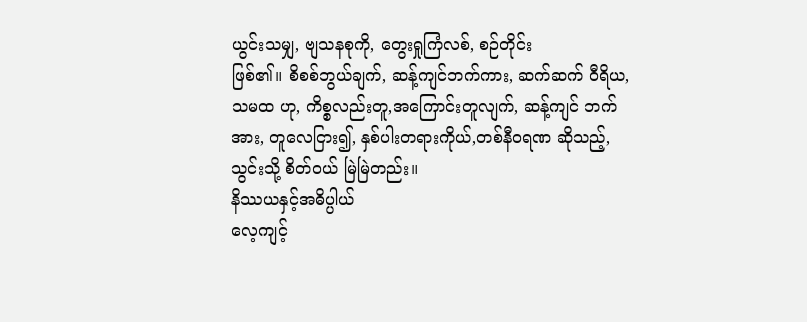ယွင်းသမျှ, ဗျသနစုကို, တွေးရှုကြံလစ်, စဉ်တိုင်း
ဖြစ်၏။ စိစစ်ဘွယ်ချက်, ဆန့်ကျင်ဘက်ကား, ဆက်ဆက် ဝီရိယ,
သမထ ဟု, ကိစ္စလည်းတူ,အကြောင်းတူလျက်, ဆန့်ကျင် ဘက်
အား, တူလေငြား၍, နှစ်ပါးတရားကိုယ်,တစ်နီဝရဏ ဆိုသည့်,
သွင်းသို့ စိတ်ဝယ် မြဲမြဲတည်း။
နိဿယနှင့်အဓိပ္ပါယ်
လေ့ကျင့်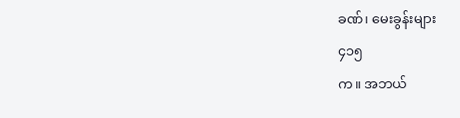ခဏ်၊ မေးခွန်းများ
၄၁၅
က။ အဘယ်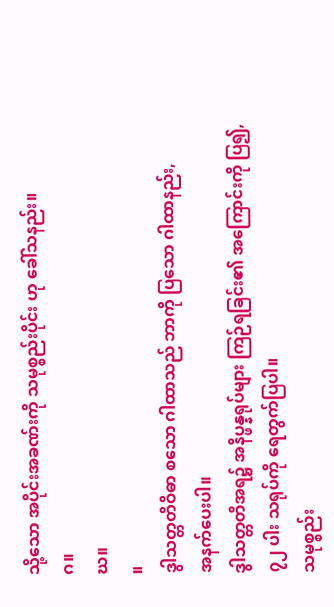သို့သော အပိုင်းအခဏ်းကို သမုစ္စည်းပိုင်း ဟု ခေါ်သနည်း။
ဂ။
ဃ။
။
ဒွါသတ္တတိဝိဓာ စသော ဂါထာသည် ဘာကို ပြသော ဂါထာနည်း,
အနက်ပေးပါ။
ဒွါသတ္တတိအရ၌ အနိပ္ဖန္နရုပ်များ ကြဉ်ရခြင်း၏ အကြောင်းကို ပြ၍,
၇၂ ပါး သရုပ်ကို ရေတွက်ပြပါ။
သမုစ္စည်း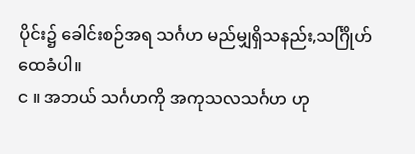ပိုင်း၌ ခေါင်းစဉ်အရ သင်္ဂဟ မည်မျှရှိသနည်း,သင်္ဂြိုဟ်ထေခံပါ။
င ။ အဘယ် သင်္ဂဟကို အကုသလသင်္ဂဟ ဟု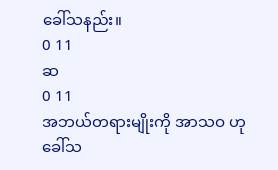ခေါ်သနည်း။
0 11
ဆ
0 11
အဘယ်တရားမျိုးကို အာသဝ ဟု ခေါ်သ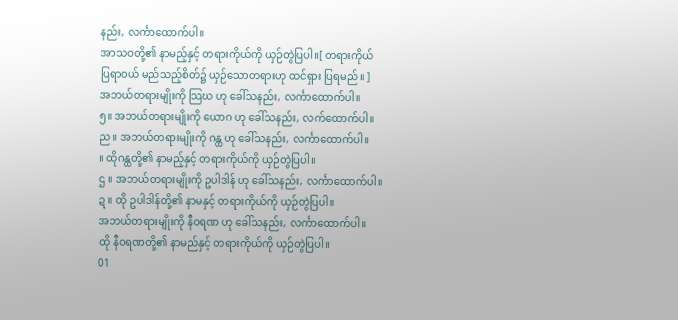နည်း, လင်္ကာထောက်ပါ။
အာသဝတို့၏ နာမည့်နှင့် တရားကိုယ်ကို ယှဉ်တွဲပြပါ။[ တရားကိုယ်
ပြရာဝယ် မည်သည့်စိတ်၌ ယှဉ်သောတရားဟု ထင်ရှား ပြရမည်။ ]
အဘယ်တရားမျိုးကို သြဃ ဟု ခေါ်သနည်း, လင်္ကာထောက်ပါ။
၅။ အဘယ်တရားမျိုးကို ယောဂ ဟု ခေါ်သနည်း, လက်ထောက်ပါ။
ည။ အဘယ်တရားမျိုးကို ဂန္ထ ဟု ခေါ်သနည်း, လင်္ကာထောက်ပါ။
။ ထိုဂန္ထတို့၏ နာမည့်နှင့် တရားကိုယ်ကို ယှဉ်တွဲပြပါ။
ဌ ။ အဘယ်တရားမျိုးကို ဥပါဒါန် ဟု ခေါ်သနည်း, လင်္ကာထောက်ပါ။
ဍ ။ ထို ဥပါဒါန်တို့၏ နာမနှင့် တရားကိုယ်ကို ယှဉ်တွဲပြပါ။
အဘယ်တရားမျိုးကို နီဝရဏ ဟု ခေါ်သနည်း, လင်္ကာထောက်ပါ။
ထို နီဝရဏတို့၏ နာမည်နှင့် တရားကိုယ်ကို ယှဉ်တွဲပြပါ။
01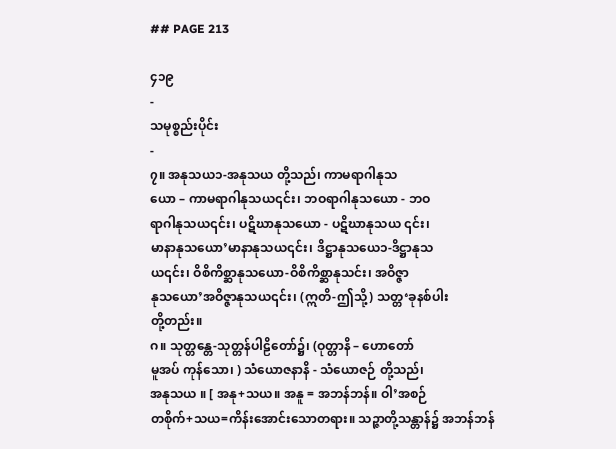## PAGE 213

၄၁၉
-
သမုစ္စည်းပိုင်း
-
၇။ အနုသယ၁-အနုသယ တို့သည်၊ ကာမရာဂါနုသ
ယော – ကာမရာဂါနုသယ၎င်း၊ ဘဝရာဂါနုသယော - ဘဝ
ရာဂါနုသယ၎င်း၊ ပဋိဃာနုသယော - ပဋိဃာနုသယ ၎င်း၊
မာနာနုသယော’မာနာနုသယ၎င်း၊ ဒိဋ္ဌာနုသယေ၁-ဒိဋ္ဌာနုသ
ယ၎င်း၊ ဝိစိကိစ္ဆာနုသယော-ဝိစိကိစ္ဆာနုသင်း၊ အဝိဇ္ဇာ
နုသယော’အဝိဇ္ဇာနုသယ၎င်း၊ (ဣတိ-ဤသို့) သတ္တ‘ခုနစ်ပါး
တို့တည်း။
ဂ။ သုတ္တန္တေ-သုတ္တန်ပါဠိတော်၌၊ (ဝုတ္တာနိ – ဟောတော်
မူအပ် ကုန်သော၊ ) သံယောဇနာနိ - သံယောဇဉ် တို့သည်၊
အနုသယ ။ [ အနု+သယ။ အနူ = အဘန်ဘန်။ ဝါ’အစဉ်
တစိုက်+သယ=ကိန်းအောင်းသောတရား။ သဉ္ဇာတို့သန္တာန်၌ အဘန်ဘန်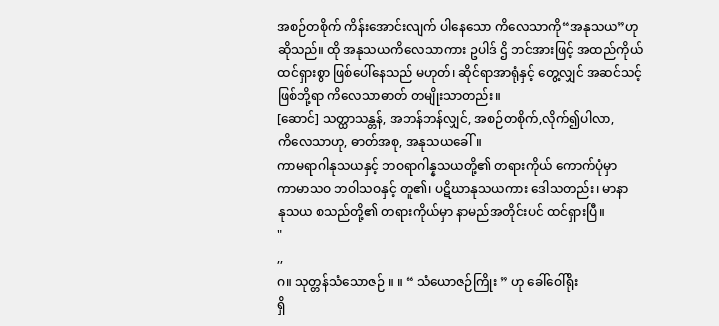အစဉ်တစိုက် ကိန်းအောင်းလျက် ပါနေသော ကိလေသာကို“အနုသယ”ဟု
ဆိုသည်။ ထို အနုသယကိလေသာကား ဥပါဒ် ဌိ ဘင်အားဖြင့် အထည်ကိုယ်
ထင်ရှားစွာ ဖြစ်ပေါ်နေသည် မဟုတ်၊ ဆိုင်ရာအာရုံနှင့် တွေ့လျှင် အဆင်သင့်
ဖြစ်ဘို့ရာ ကိလေသာဓာတ် တမျိုးသာတည်း။
[ဆောင်] သတ္ထာသန္တန်, အဘန်ဘန်လျှင်, အစဉ်တစိုက်,လိုက်၍ပါလာ,
ကိလေသာဟု, ဓာတ်အစု, အနုသယခေါ်။
ကာမရာဂါနုသယနှင့် ဘဝရာဂါန္နသယတို့၏ တရားကိုယ် ကောက်ပုံမှာ
ကာမာသဝ ဘဝါသဝနှင့် တူ၏၊ ပဋိဃာနုသယကား ဒေါသတည်း၊ မာနာ
နုသယ စသည်တို့၏ တရားကိုယ်မှာ နာမည်အတိုင်းပင် ထင်ရှားပြီ။
"
,,
ဂ။ သုတ္တန်သံသောဇဉ် ။ ။ “ သံယောဇဉ်ကြိုး ” ဟု ခေါ်ဝေါ်ရိုး
ရှိ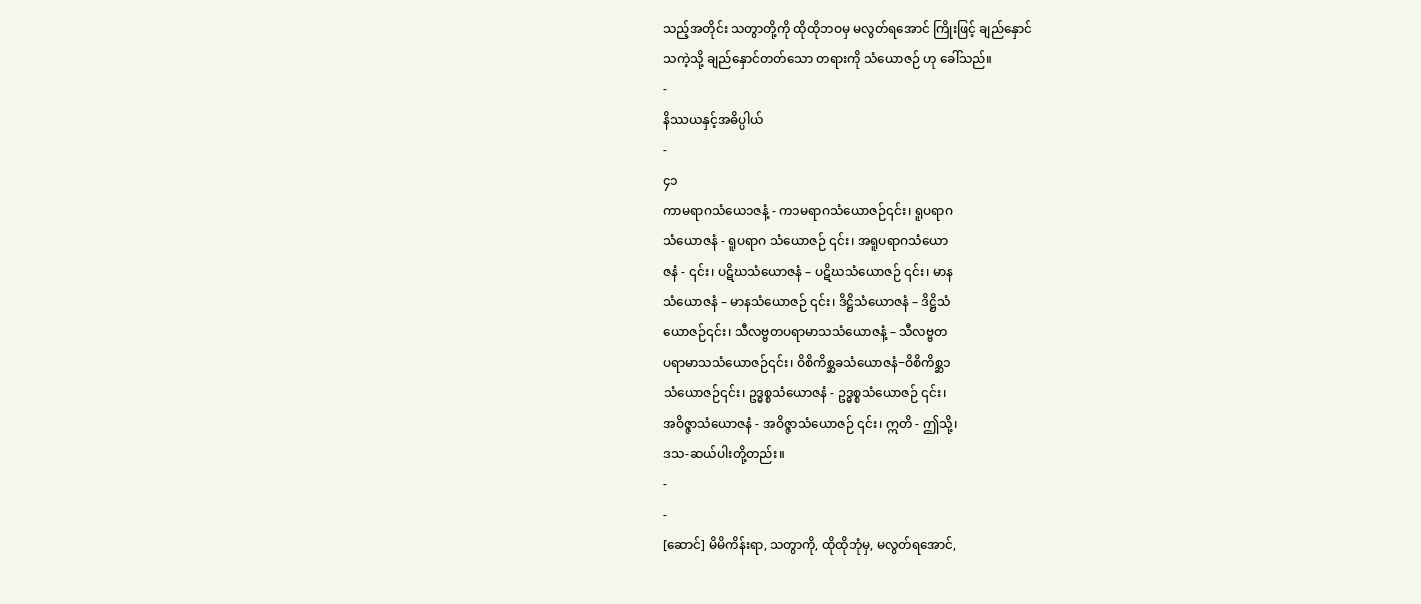သည့်အတိုင်း သတွာတို့ကို ထိုထိုဘဝမှ မလွတ်ရအောင် ကြိုးဖြင့် ချည်နှောင်
သကဲ့သို့ ချည်နှောင်တတ်သော တရားကို သံယောဇဉ် ဟု ခေါ်သည်။
-
နိဿယနှင့်အဓိပ္ပါယ်
-
၄၁
ကာမရာဂသံယေ၁ဇနံ့ - က၁မရာဂသံယောဇဉ်၎င်း၊ ရူပရာဂ
သံယောဇနံ - ရူပရာဂ သံယောဇဉ် ၎င်း၊ အရူပရာဂသံယော
ဇနံ - ၎င်း၊ ပဋိဃသံယောဇနံ – ပဋိဃသံယောဇဉ် ၎င်း၊ မာန
သံယောဇနံ – မာနသံယောဇဉ် ၎င်း၊ ဒိဋ္ဌိသံယောဇနံ – ဒိဋ္ဌိသံ
ယောဇဉ်၎င်း၊ သီလဗ္ဗတပရာမာသသံယောဇနံ့ – သီလဗ္ဗတ
ပရာမာသသံယောဇဉ်၎င်း၊ ဝိစိကိစ္ဆခသံယောဇနံ−ဝိစိကိစ္ဆ၁
သံယောဇဉ်၎င်း၊ ဥဒ္ဓစ္စသံယောဇနံ - ဥဒ္ဓစ္စသံယောဇဉ် ၎င်း၊
အဝိဇ္ဇာသံယောဇနံ - အဝိဇ္ဇာသံယောဇဉ် ၎င်း၊ ဣတိ - ဤသို့၊
ဒသ-ဆယ်ပါးတို့တည်း။
-
-
[ဆောင်] မိမိကိန်းရာ, သတွာကို, ထိုထိုဘုံမှ, မလွတ်ရအောင်,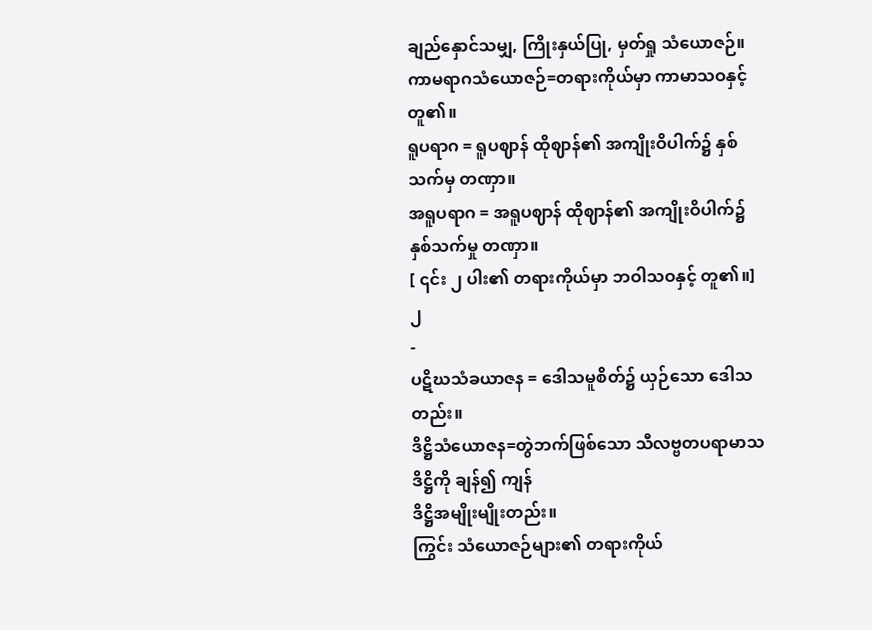ချည်နှောင်သမျှ, ကြိုးနှယ်ပြု, မှတ်ရှု သံယောဇဉ်။
ကာမရာဂသံယောဇဉ်=တရားကိုယ်မှာ ကာမာသဝနှင့် တူ၏။
ရူပရာဂ = ရူပဈာန် ထိုဈာန်၏ အကျိုးဝိပါက်၌ နှစ်သက်မှ တဏှာ။
အရူပရာဂ = အရူပဈာန် ထိုဈာန်၏ အကျိုးဝိပါက်၌ နှစ်သက်မှု တဏှာ။
[ ၎င်း ၂ ပါး၏ တရားကိုယ်မှာ ဘဝါသဝနှင့် တူ၏။]
၂
-
ပဋိဃသံခယာဇန = ဒေါသမူစိတ်၌ ယှဉ်သော ဒေါသတည်း။
ဒိဋ္ဌိသံယောဇန=တွဲဘက်ဖြစ်သော သီလဗ္ဗတပရာမာသ ဒိဋ္ဌိကို ချန်၍ ကျန်
ဒိဋ္ဌိအမျိုးမျိုးတည်း။
ကြွင်း သံယောဇဉ်များ၏ တရားကိုယ်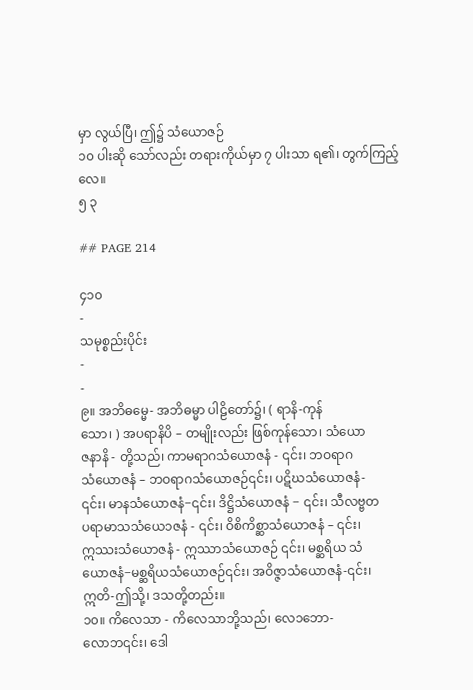မှာ လွယ်ပြီ၊ ဤ၌ သံယောဇဉ်
၁၀ ပါးဆို သော်လည်း တရားကိုယ်မှာ ၇ ပါးသာ ရ၏၊ တွက်ကြည့်လေ။
၅ ၃

## PAGE 214

၄၁၀
-
သမုစ္စည်းပိုင်း
-
-
၉။ အဘိဓမ္မေ- အဘိဓမ္မာ ပါဠိတော်၌၊ ( ရာနိ-ကုန်
သော၊ ) အပရာနိပိ – တမျိုးလည်း ဖြစ်ကုန်သော၊ သံယော
ဇနာနိ - တို့သည်၊ ကာမရာဂသံယောဇနံ - ၎င်း၊ ဘဝရာဂ
သံယောဇနံ – ဘဝရာဂသံယောဇဉ်၎င်း၊ ပဋိဃသံယောဇနံ-
၎င်း၊ မာနသံယောဇနံ−၎င်း၊ ဒိဋ္ဌိသံယောဇနံ − ၎င်း၊ သီလဗ္ဗတ
ပရာမာသသံယေ၁ဇနံ - ၎င်း၊ ဝိစိကိစ္ဆာသံယောဇနံ – ၎င်း၊
ဣဿးသံယောဇနံ - ဣဿာသံယောဇဉ် ၎င်း၊ မစ္ဆရိယ သံ
ယောဇနံ−မစ္ဆရိယသံယောဇဉ်၎င်း၊ အဝိဇ္ဇာသံယောဇနံ-၎င်း၊
ဣတိ-ဤသို့၊ ဒသတို့တည်း။
၁၀။ ကိလေသာ - ကိလေသာဘို့သည်၊ လေ၁ဘော-
လောဘ၎င်း၊ ဒေါ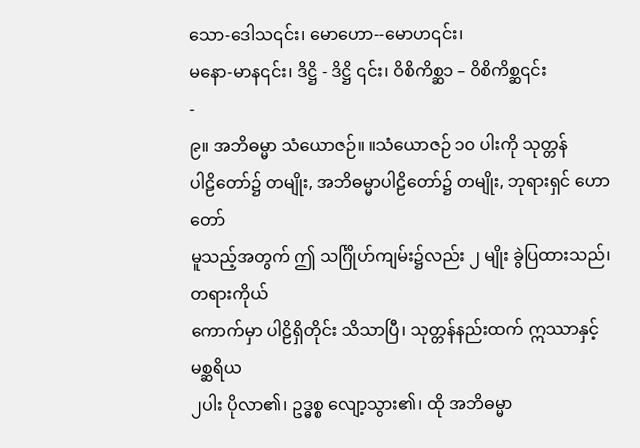သော-ဒေါသ၎င်း၊ မောဟော--မောဟ၎င်း၊
မနော-မာန၎င်း၊ ဒိဋ္ဌိ - ဒိဋ္ဌိ ၎င်း၊ ဝိစိကိစ္ဆ၁ – ဝိစိကိစ္ဆ၎င်း
-
၉။ အဘိဓမ္မာ သံယောဇဉ်။ ။သံယောဇဉ် ၁၀ ပါးကို သုတ္တန်
ပါဠိတော်၌ တမျိုး, အဘိဓမ္မာပါဠိတော်၌ တမျိုး, ဘုရားရှင် ဟောတော်
မူသည့်အတွက် ဤ သင်္ဂြိုဟ်ကျမ်း၌လည်း ၂ မျိုး ခွဲပြထားသည်၊ တရားကိုယ်
ကောက်မှာ ပါဠိရှိတိုင်း သိသာပြီ၊ သုတ္တန်နည်းထက် ဣဿာနှင့် မစ္ဆရိယ
၂ပါး ပိုလာ၏၊ ဥဒ္ဓစ္စ လျော့သွား၏၊ ထို အဘိဓမ္မာ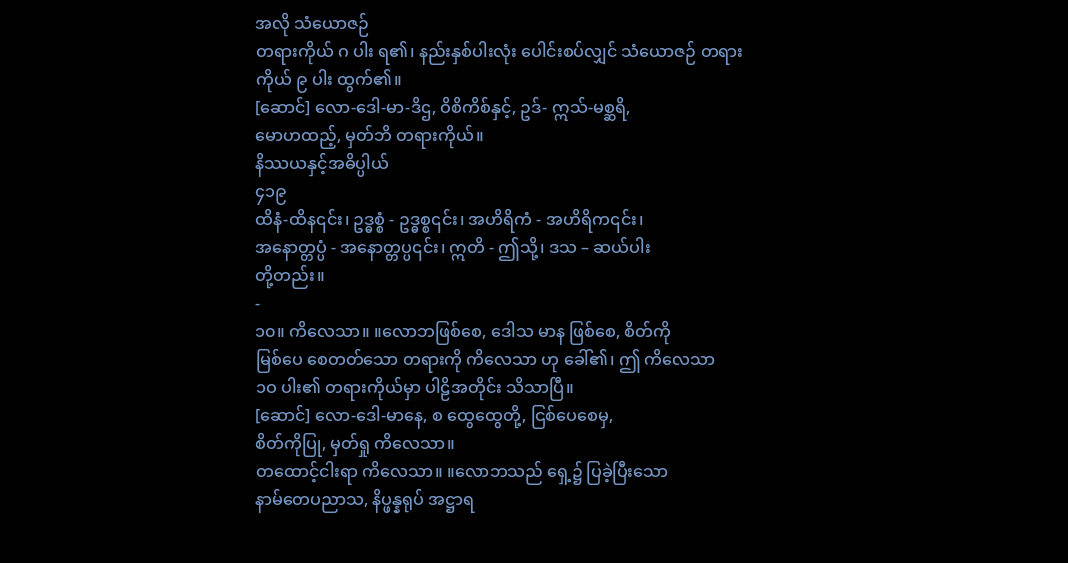အလို သံယောဇဉ်
တရားကိုယ် ဂ ပါး ရ၏၊ နည်းနှစ်ပါးလုံး ပေါင်းစပ်လျှင် သံယောဇဉ် တရား
ကိုယ် ၉ ပါး ထွက်၏။
[ဆောင်] လော-ဒေါ-မာ-ဒိဌ, ဝိစိကိစ်နှင့်, ဥဒ်- ဣသ်-မစ္ဆရိ,
မောဟထည့်, မှတ်ဘိ တရားကိုယ်။
နိဿယနှင့်အဓိပ္ပါယ်
၄၁၉
ထိနံ-ထိန၎င်း၊ ဥဒ္ဓစ္စံ - ဥဒ္ဓစ္စ၎င်း၊ အဟိရိကံ - အဟိရိက၎င်း၊
အနောတ္တပ္ပံ - အနောတ္တပ္ပ၎င်း၊ ဣတိ - ဤသို့၊ ဒသ – ဆယ်ပါး
တို့တည်း။
-
၁၀။ ကိလေသာ။ ။လောဘဖြစ်စေ, ဒေါသ မာန ဖြစ်စေ, စိတ်ကို
မြစ်ပေ စေတတ်သော တရားကို ကိလေသာ ဟု ခေါ်၏၊ ဤ ကိလေသာ
၁ဝ ပါး၏ တရားကိုယ်မှာ ပါဠိအတိုင်း သိသာပြီ။
[ဆောင်] လော-ဒေါ-မာနေ, စ ထွေထွေတို့, ငြစ်ပေစေမှ,
စိတ်ကိုပြု, မှတ်ရှု ကိလေသာ။
တထောင့်ငါးရာ ကိလေသာ။ ။လောဘသည် ရှေ့၌ ပြခဲ့ပြီးသော
နာမ်တေပညာသ, နိပ္ဖန္နရုပ် အဋ္ဌာရ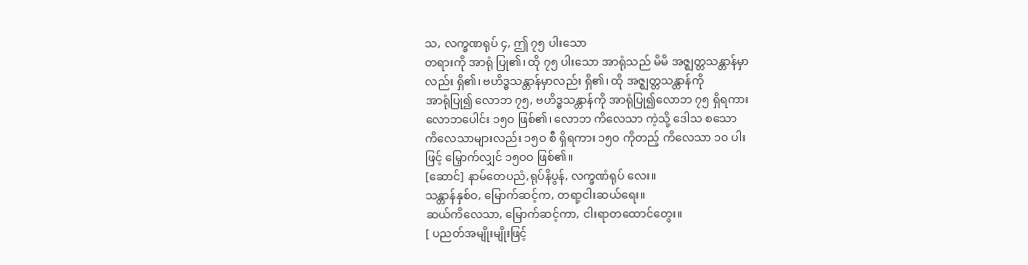သ, လက္ခဏရုပ် ၄, ဤ ၇၅ ပါးသော
တရားကို အာရုံ ပြု၏၊ ထို ၇၅ ပါးသော အာရုံသည် မိမိ အဇ္ဈတ္တသန္တာန်မှာ
လည်း ရှိ၏၊ ဗဟိဒ္ဓသန္တာန်မှာလည်း ရှိ၏၊ ထို အဇ္ဈတ္တသန္တာန်ကို
အာရုံပြု၍ လောဘ ၇၅, ဗဟိဒ္ဓသန္တာန်ကို အာရုံပြု၍လောဘ ၇၅ ရှိရကား
လောဘပေါင်း ၁၅ဝ ဖြစ်၏၊ လောဘ ကိလေသာ ကဲ့သို့ ဒေါသ စသော
ကိလေသာများလည်း ၁၅ဝ စီ ရှိရကား ၁၅ဝ ကိုတည့် ကိလေသာ ၁၀ ပါး
ဖြင့် မြှောက်လျှင် ၁၅ဝဝ ဖြစ်၏။
[ဆောင်] နာမ်တေပညံ,ရုပ်နိပွန်, လက္ခဏံရုပ် လေး။
သန္တာန်နှစ်ဝ, မြောက်ဆင့်က, တရာ့ငါးဆယ်ရေး။
ဆယ်ကိလေသာ, မြောက်ဆင့်ကာ, ငါးရာတထောင်တွေး။
[ ပညတ်အမျိုးမျိုးဖြင့်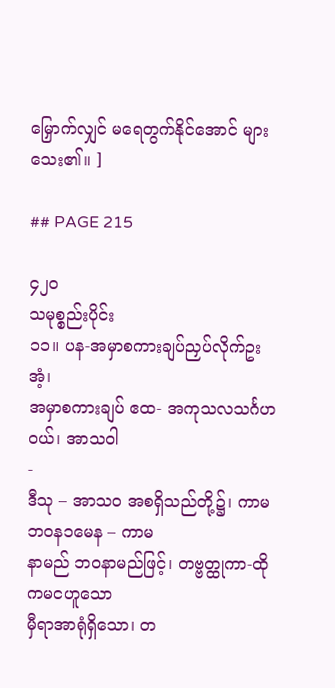မြှောက်လျှင် မရေတွက်နိုင်အောင် များသေး၏။ ]

## PAGE 215

၄၂ဝ
သမုစ္စည်းပိုင်း
၁၁။ ပန-အမှာစကားချပ်ညှပ်လိုက်ဥးအံ့၊
အမှာစကားချပ် ဧထ- အကုသလသင်္ဂဟဝယ်၊ အာသဝါ
-
ဒီသု – အာသဝ အစရှိသည်တို့၌၊ ကာမဘဝန၁မေန – ကာမ
နာမည် ဘဝနာမည်ဖြင့်၊ တဗ္ဗတ္ထုကာ-ထို ကမငဟူသော
မှီရာအာရုံရှိသော၊ တ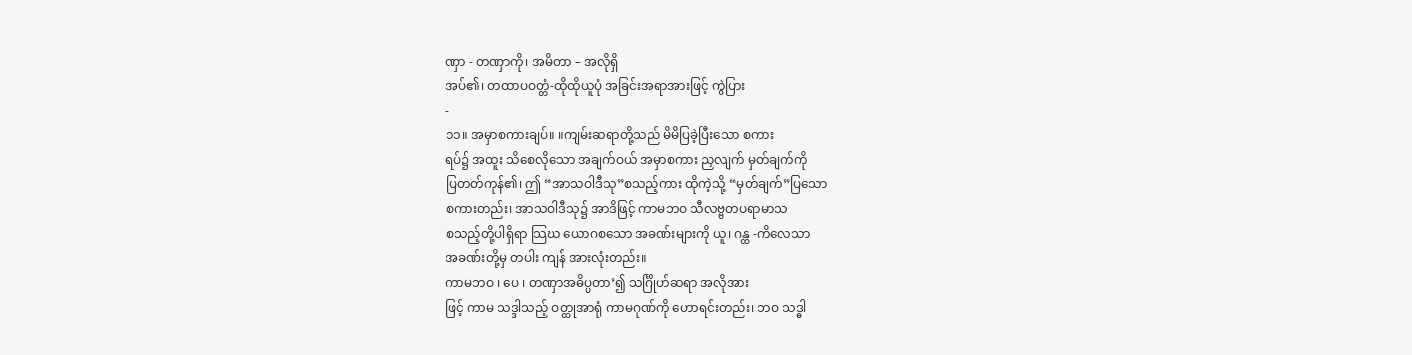ဏှာ - တဏှာကို၊ အမိတာ – အလိုရှိ
အပ်၏၊ တထာပဝတ္တံ-ထိုထိုယူပုံ အခြင်းအရာအားဖြင့် ကွဲပြား
-
၁၁။ အမှာစကားချပ်။ ။ကျမ်းဆရာတို့သည် မိမိပြခဲ့ပြီးသော စကား
ရပ်၌ အထူး သိစေလိုသော အချက်ဝယ် အမှာစကား ညှလျက် မှတ်ချက်ကို
ပြတတ်ကုန်၏၊ ဤ “အာသဝါဒီသု”စသည့်ကား ထိုကဲ့သို့ “မှတ်ချက်”ပြသော
စကားတည်း၊ အာသဝါဒီသု၌ အာဒိဖြင့် ကာမဘဝ သီလဗ္ဗတပရာမာသ
စသည့်တို့ပါရှိရာ သြဃ ယောဂစသော အခဏ်းများကို ယူ၊ ဂန္ထ -ကိလေသာ
အခဏ်းတို့မှ တပါး ကျန် အားလုံးတည်း။
ကာမဘဝ ၊ ပေ ၊ တဏှာအဓိပ္ပတာ’၍ သင်္ဂြိုဟ်ဆရာ အလိုအား
ဖြင့် ကာမ သဒ္ဒါသည့် ဝတ္ထုအာရုံ ကာမဂုဏ်ကို ဟောရင်းတည်း၊ ဘဝ သဒ္ဓါ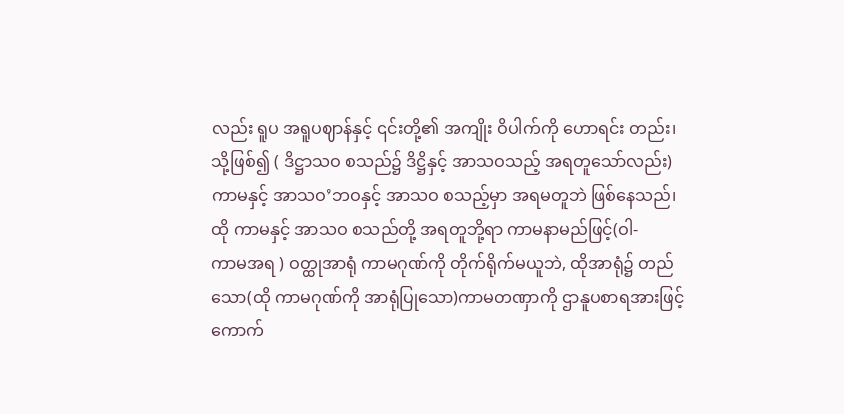လည်း ရူပ အရူပဈာန်နှင့် ၎င်းတို့၏ အကျိုး ဝိပါက်ကို ဟောရင်း တည်း၊
သို့ဖြစ်၍ ( ဒိဋ္ဌာသဝ စသည်၌ ဒိဋ္ဌိနှင့် အာသဝသည့် အရတူသော်လည်း)
ကာမနှင့် အာသဝ’ဘဝနှင့် အာသဝ စသည့်မှာ အရမတူဘဲ ဖြစ်နေသည်၊
ထို ကာမနှင့် အာသဝ စသည်တို့ အရတူဘို့ရာ ကာမနာမည်ဖြင့်(ဝါ-
ကာမအရ ) ဝတ္ထုအာရုံ ကာမဂုဏ်ကို တိုက်ရိုက်မယူဘဲ, ထိုအာရုံ၌ တည်
သော(ထို ကာမဂုဏ်ကို အာရုံပြုသော)ကာမတဏှာကို ဌာနူပစာရအားဖြင့်
ကောက်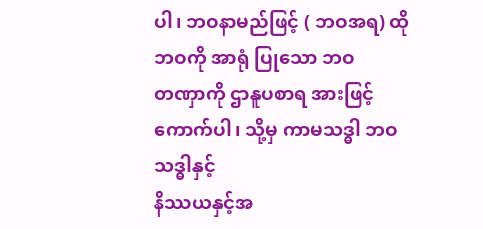ပါ၊ ဘဝနာမည်ဖြင့် ( ဘဝအရ) ထို ဘဝကို အာရုံ ပြုသော ဘဝ
တဏှာကို ဌာနူပစာရ အားဖြင့် ကောက်ပါ၊ သို့မှ ကာမသဒ္ဓါ ဘဝသဒ္ဓါနှင့်
နိဿယနှင့်အ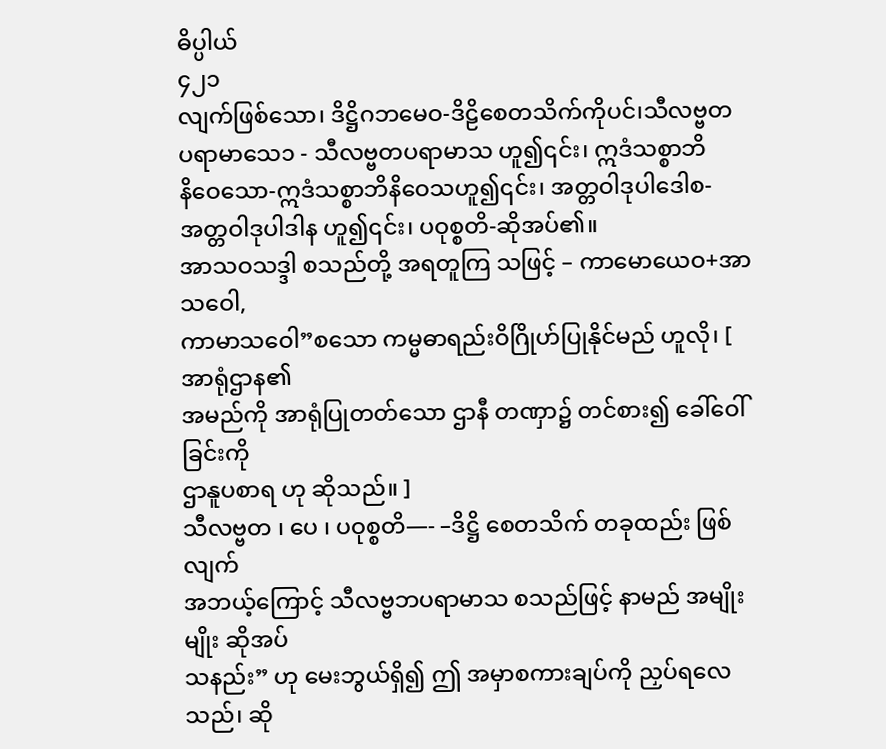ဓိပ္ပါယ်
၄၂၁
လျက်ဖြစ်သော၊ ဒိဋ္ဌိဂဘမေဝ-ဒိဠိစေတသိက်ကိုပင်၊သီလဗ္ဗတ
ပရာမာသေ၁ - သီလဗ္ဗတပရာမာသ ဟူ၍၎င်း၊ ဣဒံသစ္စာဘိ
နိဝေသော-ဣဒံသစ္စာဘိနိဝေသဟူ၍၎င်း၊ အတ္တဝါဒုပါဒေါစ-
အတ္တဝါဒုပါဒါန ဟူ၍၎င်း၊ ပဝုစ္စတိ-ဆိုအပ်၏။
အာသဝသဒ္ဒါ စသည်တို့ အရတူကြ သဖြင့် – ကာမောယေဝ+အာသဝေါ,
ကာမာသဝေါ”စသော ကမ္မဓာရည်းဝိဂြိုဟ်ပြုနိုင်မည် ဟူလို၊ [ အာရုံဌာန၏
အမည်ကို အာရုံပြုတတ်သော ဌာနီ တဏှာ၌ တင်စား၍ ခေါ်ဝေါ်ခြင်းကို
ဌာနူပစာရ ဟု ဆိုသည်။ ]
သီလဗ္ဗတ ၊ ပေ ၊ ပဝုစ္စတိ—- –ဒိဋ္ဌိ စေတသိက် တခုထည်း ဖြစ်လျက်
အဘယ့်ကြောင့် သီလဗ္ဗဘပရာမာသ စသည်ဖြင့် နာမည် အမျိုးမျိုး ဆိုအပ်
သနည်း” ဟု မေးဘွယ်ရှိ၍ ဤ အမှာစကားချပ်ကို ညှပ်ရလေသည်၊ ဆို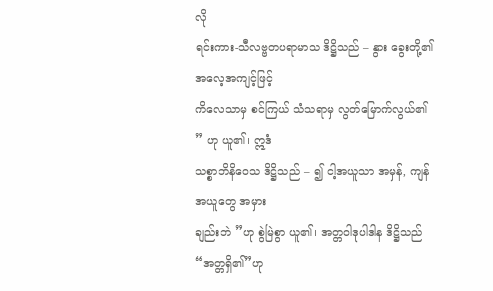လို
ရင်းကား-သီလဗ္ဗတပရာမာသ ဒိဋ္ဌိသည် – နွား ခွေးတို့၏ အလေ့အကျင့်ဖြင့်
ကိလေသာမှ စင်ကြယ် သံသရာမှ လွတ်မြောက်လွယ်၏ ” ဟု ယူ၏၊ ဣဒံ
သစ္စာဘိနိဝေသ ဒိဋ္ဌိသည် – ၍ ငါ့အယူသာ အမှန်, ကျန် အယူတွေ အမှား
ချည်းဘဲ ”ဟု စွဲမြဲစွာ ယူ၏၊ အတ္တဝါဒုပါဒါန ဒိဋ္ဌိသည်“အတ္တရှိ၏”ဟု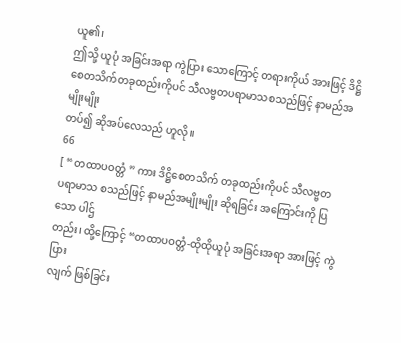ယူ၏၊
ဤသို့ ယူပုံ အခြင်းအရာ ကွဲပြား သောကြောင့် တရားကိုယ် အားဖြင့် ဒိဋ္ဌိ
စေတသိက်တခုထည်းကိုပင် သီလဗ္ဗတပရာမာသစသည်ဖြင့် နာမည်အမျိုးမျိုး
တပ်၍ ဆိုအပ်လေသည် ဟူလို။
66
[ “ တထာပဝတ္တံ ” ကား ဒိဋ္ဌိစေတသိက် တခုထည်းကိုပင် သီလဗ္ဗတ
ပရာမာသ စသည်ဖြင့် နာမည်အမျိုးမျိုး ဆိုရခြင်း အကြောင်းကို ပြသော ပါဌ်
တည်း၊ ထို့ကြောင့် “တထာပဝတ္တံ-ထိုထိုယူပုံ အခြင်းအရာ အားဖြင့် ကွဲပြား
လျက် ဖြစ်ခြင်း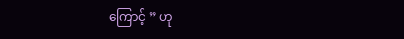ကြောင့် ” ဟု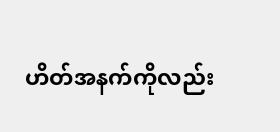ဟိတ်အနက်ကိုလည်း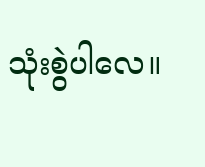သုံးစွဲပါလေ။